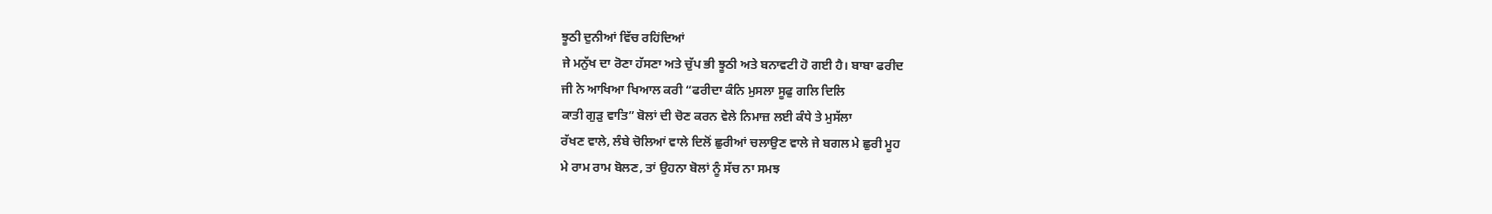ਝੂਠੀ ਦੁਨੀਆਂ ਵਿੱਚ ਰਹਿਂਦਿਆਂ
ਜੇ ਮਨੁੱਖ ਦਾ ਰੋਣਾ ਹੱਸਣਾ ਅਤੇ ਚੁੱਪ ਭੀ ਝੂਠੀ ਅਤੇ ਬਨਾਵਟੀ ਹੋ ਗਈ ਹੈ। ਬਾਬਾ ਫਰੀਦ
ਜੀ ਨੇ ਆਖਿਆ ਖਿਆਲ ਕਰੀ “ਫਰੀਦਾ ਕੰਨਿ ਮੁਸਲਾ ਸੂਫੁ ਗਲਿ ਦਿਲਿ
ਕਾਤੀ ਗੁੜੁ ਵਾਤਿ” ਬੋਲਾਂ ਦੀ ਚੋਣ ਕਰਨ ਵੇਲੇ ਨਿਮਾਜ਼ ਲਈ ਕੰਧੇ ਤੇ ਮੁਸੱਲਾ
ਰੱਖਣ ਵਾਲੇ, ਲੰਬੇ ਚੋਲਿਆਂ ਵਾਲੇ ਦਿਲੋਂ ਛੁਰੀਆਂ ਚਲਾਉਣ ਵਾਲੇ ਜੇ ਬਗਲ ਮੇ ਛੁਰੀ ਮੂਹ
ਮੇ ਰਾਮ ਰਾਮ ਬੋਲਣ, ਤਾਂ ਉਹਨਾ ਬੋਲਾਂ ਨੂੰ ਸੱਚ ਨਾ ਸਮਝ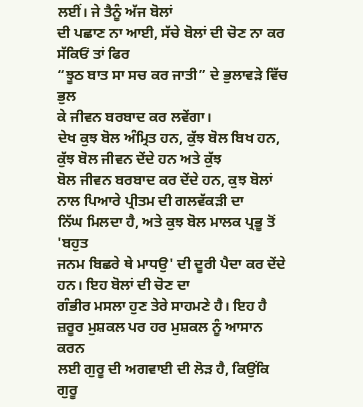ਲਈਂ। ਜੇ ਤੈਨੂੰ ਅੱਜ ਬੋਲਾਂ
ਦੀ ਪਛਾਣ ਨਾ ਆਈ, ਸੱਚੇ ਬੋਲਾਂ ਦੀ ਚੋਣ ਨਾ ਕਰ ਸੱਕਿਓਂ ਤਾਂ ਫਿਰ
“ਝੂਠ ਬਾਤ ਸਾ ਸਚ ਕਰ ਜਾਤੀ” ਦੇ ਭੁਲਾਵੜੇ ਵਿੱਚ ਭੁਲ
ਕੇ ਜੀਵਨ ਬਰਬਾਦ ਕਰ ਲਵੇਂਗਾ।
ਦੇਖ ਕੁਝ ਬੋਲ ਅੰਮ੍ਰਿਤ ਹਨ, ਕੁੱਝ ਬੋਲ ਬਿਖ ਹਨ, ਕੁੱਝ ਬੋਲ ਜੀਵਨ ਦੇਂਦੇ ਹਨ ਅਤੇ ਕੁੱਝ
ਬੋਲ ਜੀਵਨ ਬਰਬਾਦ ਕਰ ਦੇਂਦੇ ਹਨ, ਕੁਝ ਬੋਲਾਂ ਨਾਲ ਪਿਆਰੇ ਪ੍ਰੀਤਮ ਦੀ ਗਲਵੱਕੜੀ ਦਾ
ਨਿੱਘ ਮਿਲਦਾ ਹੈ, ਅਤੇ ਕੁਝ ਬੋਲ ਮਾਲਕ ਪ੍ਰਭੂ ਤੋਂ 'ਬਹੁਤ
ਜਨਮ ਬਿਛਰੇ ਥੇ ਮਾਧਉ' ਦੀ ਦੂਰੀ ਪੈਦਾ ਕਰ ਦੇਂਦੇ ਹਨ। ਇਹ ਬੋਲਾਂ ਦੀ ਚੋਣ ਦਾ
ਗੰਭੀਰ ਮਸਲਾ ਹੁਣ ਤੇਰੇ ਸਾਹਮਣੇ ਹੈ। ਇਹ ਹੈ ਜ਼ਰੂਰ ਮੁਸ਼ਕਲ ਪਰ ਹਰ ਮੁਸ਼ਕਲ ਨੂੰ ਆਸਾਨ ਕਰਨ
ਲਈ ਗੁਰੂ ਦੀ ਅਗਵਾਈ ਦੀ ਲੋੜ ਹੈ, ਕਿਉਂਕਿ ਗੁਰੂ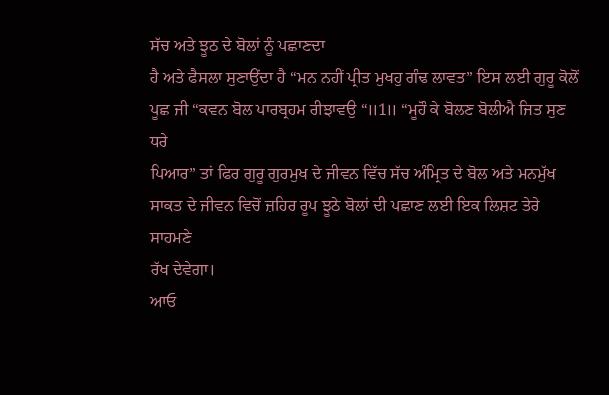ਸੱਚ ਅਤੇ ਝੂਠ ਦੇ ਬੋਲਾਂ ਨੂੰ ਪਛਾਣਦਾ
ਹੈ ਅਤੇ ਫੈਸਲਾ ਸੁਣਾਉਂਦਾ ਹੈ “ਮਨ ਨਹੀਂ ਪ੍ਰੀਤ ਮੁਖਹੁ ਗੰਢ ਲਾਵਤ” ਇਸ ਲਈ ਗੁਰੂ ਕੋਲੋਂ
ਪੂਛ ਜੀ “ਕਵਨ ਬੋਲ ਪਾਰਬ੍ਰਹਮ ਰੀਝਾਵਉ “॥1॥ “ਮੂਹੌ ਕੇ ਬੋਲਣ ਬੋਲੀਐ ਜਿਤ ਸੁਣ ਧਰੇ
ਪਿਆਰ” ਤਾਂ ਫਿਰ ਗੁਰੂ ਗੁਰਮੁਖ ਦੇ ਜੀਵਨ ਵਿੱਚ ਸੱਚ ਅੰਮ੍ਰਿਤ ਦੇ ਬੋਲ ਅਤੇ ਮਨਮੁੱਖ
ਸਾਕਤ ਦੇ ਜੀਵਨ ਵਿਚੋਂ ਜ਼ਹਿਰ ਰੂਪ ਝੂਠੇ ਬੋਲਾਂ ਦੀ ਪਛਾਣ ਲਈ ਇਕ ਲਿਸ਼ਟ ਤੇਰੇ ਸਾਹਮਣੇ
ਰੱਖ ਦੇਵੇਗਾ।
ਆਓ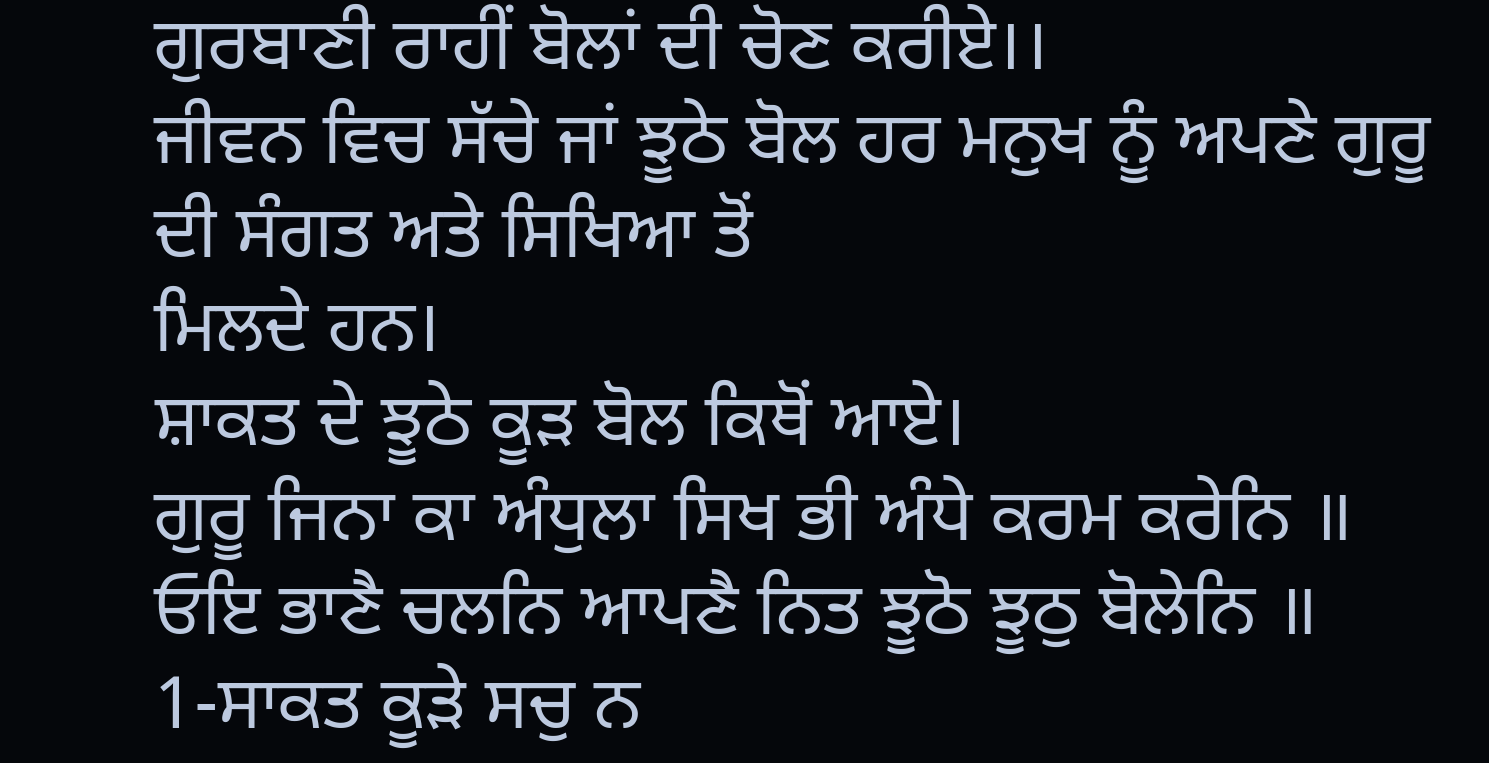ਗੁਰਬਾਣੀ ਰਾਹੀਂ ਬੋਲਾਂ ਦੀ ਚੋਣ ਕਰੀਏ।।
ਜੀਵਨ ਵਿਚ ਸੱਚੇ ਜਾਂ ਝੂਠੇ ਬੋਲ ਹਰ ਮਨੁਖ ਨੂੰ ਅਪਣੇ ਗੁਰੂ ਦੀ ਸੰਗਤ ਅਤੇ ਸਿਖਿਆ ਤੋਂ
ਮਿਲਦੇ ਹਨ।
ਸ਼ਾਕਤ ਦੇ ਝੂਠੇ ਕੂੜ ਬੋਲ ਕਿਥੋਂ ਆਏ।
ਗੁਰੂ ਜਿਨਾ ਕਾ ਅੰਧੁਲਾ ਸਿਖ ਭੀ ਅੰਧੇ ਕਰਮ ਕਰੇਨਿ ॥
ਓਇ ਭਾਣੈ ਚਲਨਿ ਆਪਣੈ ਨਿਤ ਝੂਠੋ ਝੂਠੁ ਬੋਲੇਨਿ ॥
1-ਸਾਕਤ ਕੂੜੇ ਸਚੁ ਨ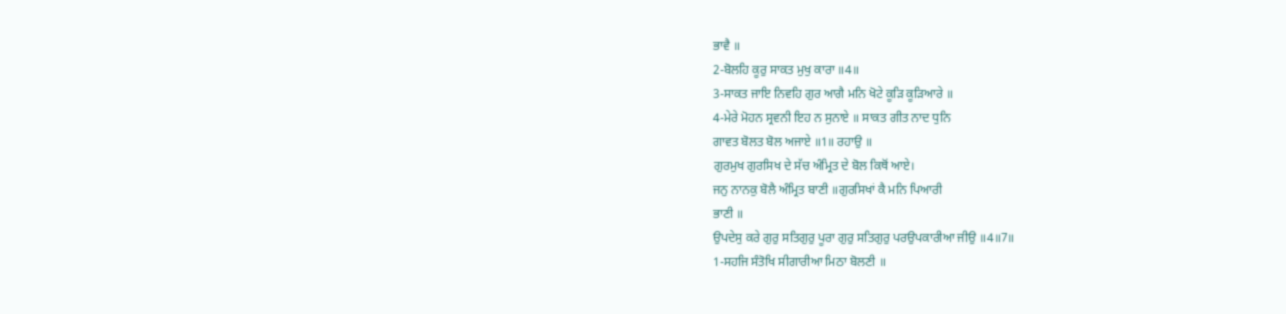ਭਾਵੈ ॥
2-ਬੋਲਹਿ ਕੂਰੁ ਸਾਕਤ ਮੁਖੁ ਕਾਰਾ ॥4॥
3-ਸਾਕਤ ਜਾਇ ਨਿਵਹਿ ਗੁਰ ਆਗੈ ਮਨਿ ਖੋਟੇ ਕੂੜਿ ਕੂੜਿਆਰੇ ॥
4-ਮੇਰੇ ਮੋਹਨ ਸ੍ਰਵਨੀ ਇਹ ਨ ਸੁਨਾਏ ॥ ਸਾਕਤ ਗੀਤ ਨਾਦ ਧੁਨਿ
ਗਾਵਤ ਬੋਲਤ ਬੋਲ ਅਜਾਏ ॥1॥ ਰਹਾਉ ॥
ਗੁਰਮੁਖ ਗੁਰਸਿਖ ਦੇ ਸੱਚ ਅੰਮ੍ਰਿਤ ਦੇ ਬੋਲ ਕਿਥੋਂ ਆਏ।
ਜਨੁ ਨਾਨਕੁ ਬੋਲੈ ਅੰਮ੍ਰਿਤ ਬਾਣੀ ॥ਗੁਰਸਿਖਾਂ ਕੈ ਮਨਿ ਪਿਆਰੀ
ਭਾਣੀ ॥
ਉਪਦੇਸੁ ਕਰੇ ਗੁਰੁ ਸਤਿਗੁਰੁ ਪੂਰਾ ਗੁਰੁ ਸਤਿਗੁਰੁ ਪਰਉਪਕਾਰੀਆ ਜੀਉ ॥4॥7॥
1-ਸਹਜਿ ਸੰਤੋਖਿ ਸੀਗਾਰੀਆ ਮਿਠਾ ਬੋਲਣੀ ॥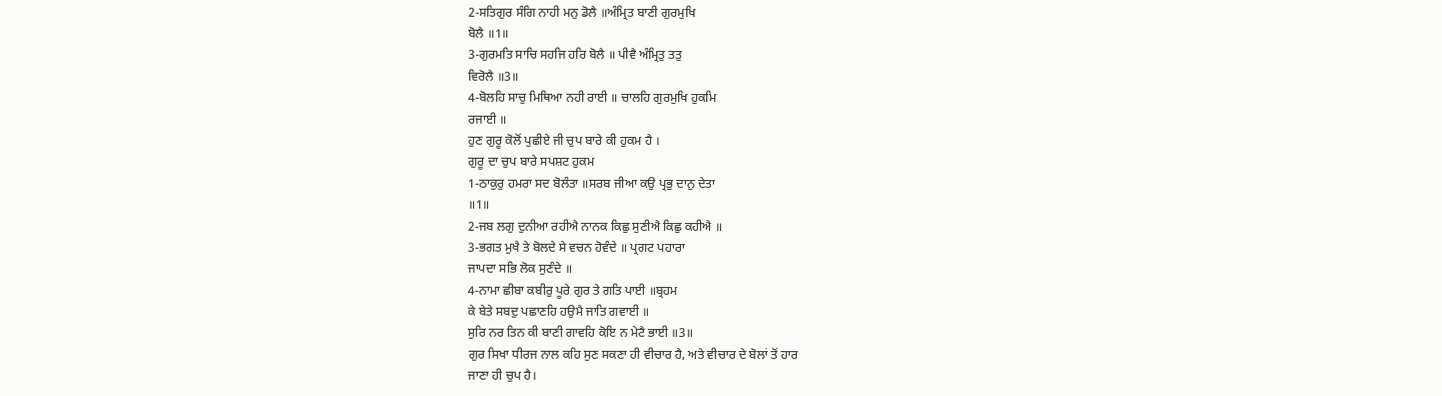2-ਸਤਿਗੁਰ ਸੰਗਿ ਨਾਹੀ ਮਨੁ ਡੋਲੈ ॥ਅੰਮ੍ਰਿਤ ਬਾਣੀ ਗੁਰਮੁਖਿ
ਬੋਲੈ ॥1॥
3-ਗੁਰਮਤਿ ਸਾਚਿ ਸਹਜਿ ਹਰਿ ਬੋਲੈ ॥ ਪੀਵੈ ਅੰਮ੍ਰਿਤੁ ਤਤੁ
ਵਿਰੋਲੈ ॥3॥
4-ਬੋਲਹਿ ਸਾਚੁ ਮਿਥਿਆ ਨਹੀ ਰਾਈ ॥ ਚਾਲਹਿ ਗੁਰਮੁਖਿ ਹੁਕਮਿ
ਰਜਾਈ ॥
ਹੁਣ ਗੁਰੂ ਕੋਲੋਂ ਪੁਛੀਏ ਜੀ ਚੁਪ ਬਾਰੇ ਕੀ ਹੁਕਮ ਹੈ ।
ਗੁਰੂ ਦਾ ਚੁਪ ਬਾਰੇ ਸਪਸ਼ਟ ਹੁਕਮ
1-ਠਾਕੁਰੁ ਹਮਰਾ ਸਦ ਬੋਲੰਤਾ ॥ਸਰਬ ਜੀਆ ਕਉ ਪ੍ਰਭੁ ਦਾਨੁ ਦੇਤਾ
॥1॥
2-ਜਬ ਲਗੁ ਦੁਨੀਆ ਰਹੀਐ ਨਾਨਕ ਕਿਛੁ ਸੁਣੀਐ ਕਿਛੁ ਕਹੀਐ ॥
3-ਭਗਤ ਮੁਖੈ ਤੇ ਬੋਲਦੇ ਸੇ ਵਚਨ ਹੋਵੰਦੇ ॥ ਪ੍ਰਗਟ ਪਹਾਰਾ
ਜਾਪਦਾ ਸਭਿ ਲੋਕ ਸੁਣੰਦੇ ॥
4-ਨਾਮਾ ਛੀਬਾ ਕਬੀਰੁ ਪੂਰੇ ਗੁਰ ਤੇ ਗਤਿ ਪਾਈ ॥ਬ੍ਰਹਮ
ਕੇ ਬੇਤੇ ਸਬਦੁ ਪਛਾਣਹਿ ਹਉਮੈ ਜਾਤਿ ਗਵਾਈ ॥
ਸੁਰਿ ਨਰ ਤਿਨ ਕੀ ਬਾਣੀ ਗਾਵਹਿ ਕੋਇ ਨ ਮੇਟੈ ਭਾਈ ॥3॥
ਗੁਰ ਸਿਖਾ ਧੀਰਜ ਨਾਲ ਕਹਿ ਸੁਣ ਸਕਣਾ ਹੀ ਵੀਚਾਰ ਹੈ, ਅਤੇ ਵੀਚਾਰ ਦੇ ਬੋਲਾਂ ਤੋਂ ਹਾਰ
ਜਾਣਾ ਹੀ ਚੁਪ ਹੈ।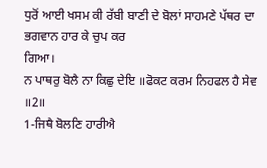ਧੁਰੋਂ ਆਈ ਖਸਮ ਕੀ ਰੱਬੀ ਬਾਣੀ ਦੇ ਬੋਲਾਂ ਸਾਹਮਣੇ ਪੱਥਰ ਦਾ ਭਗਵਾਨ ਹਾਰ ਕੇ ਚੁਪ ਕਰ
ਗਿਆ।
ਨ ਪਾਥਰੁ ਬੋਲੈ ਨਾ ਕਿਛੁ ਦੇਇ ॥ਫੋਕਟ ਕਰਮ ਨਿਹਫਲ ਹੈ ਸੇਵ ॥2॥
1-ਜਿਥੈ ਬੋਲਣਿ ਹਾਰੀਐ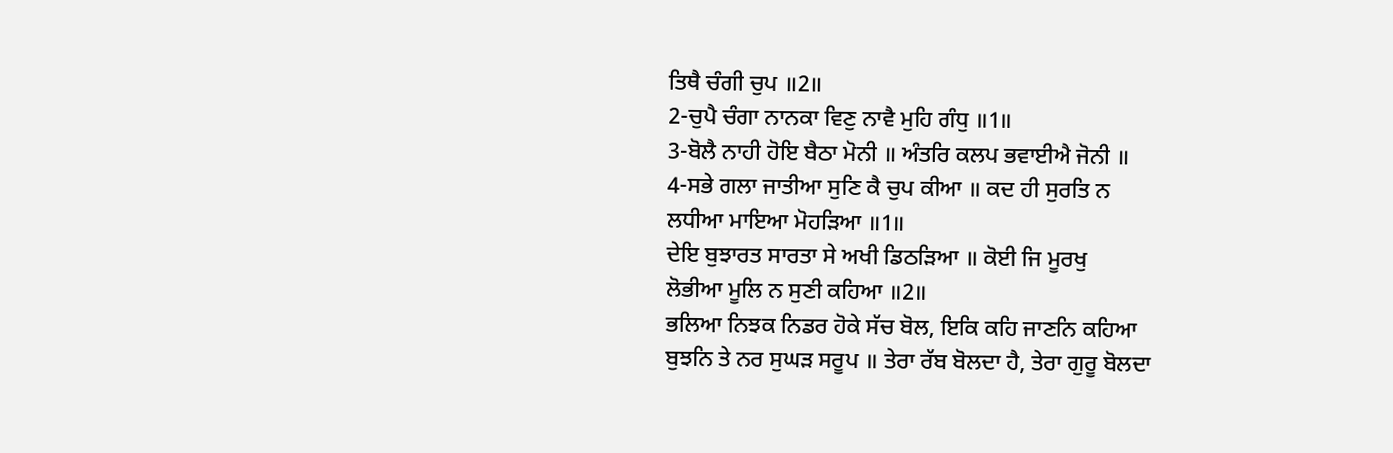ਤਿਥੈ ਚੰਗੀ ਚੁਪ ॥2॥
2-ਚੁਪੈ ਚੰਗਾ ਨਾਨਕਾ ਵਿਣੁ ਨਾਵੈ ਮੁਹਿ ਗੰਧੁ ॥1॥
3-ਬੋਲੈ ਨਾਹੀ ਹੋਇ ਬੈਠਾ ਮੋਨੀ ॥ ਅੰਤਰਿ ਕਲਪ ਭਵਾਈਐ ਜੋਨੀ ॥
4-ਸਭੇ ਗਲਾ ਜਾਤੀਆ ਸੁਣਿ ਕੈ ਚੁਪ ਕੀਆ ॥ ਕਦ ਹੀ ਸੁਰਤਿ ਨ
ਲਧੀਆ ਮਾਇਆ ਮੋਹੜਿਆ ॥1॥
ਦੇਇ ਬੁਝਾਰਤ ਸਾਰਤਾ ਸੇ ਅਖੀ ਡਿਠੜਿਆ ॥ ਕੋਈ ਜਿ ਮੂਰਖੁ
ਲੋਭੀਆ ਮੂਲਿ ਨ ਸੁਣੀ ਕਹਿਆ ॥2॥
ਭਲਿਆ ਨਿਝਕ ਨਿਡਰ ਹੋਕੇ ਸੱਚ ਬੋਲ, ਇਕਿ ਕਹਿ ਜਾਣਨਿ ਕਹਿਆ
ਬੁਝਨਿ ਤੇ ਨਰ ਸੁਘੜ ਸਰੂਪ ॥ ਤੇਰਾ ਰੱਬ ਬੋਲਦਾ ਹੈ, ਤੇਰਾ ਗੁਰੂ ਬੋਲਦਾ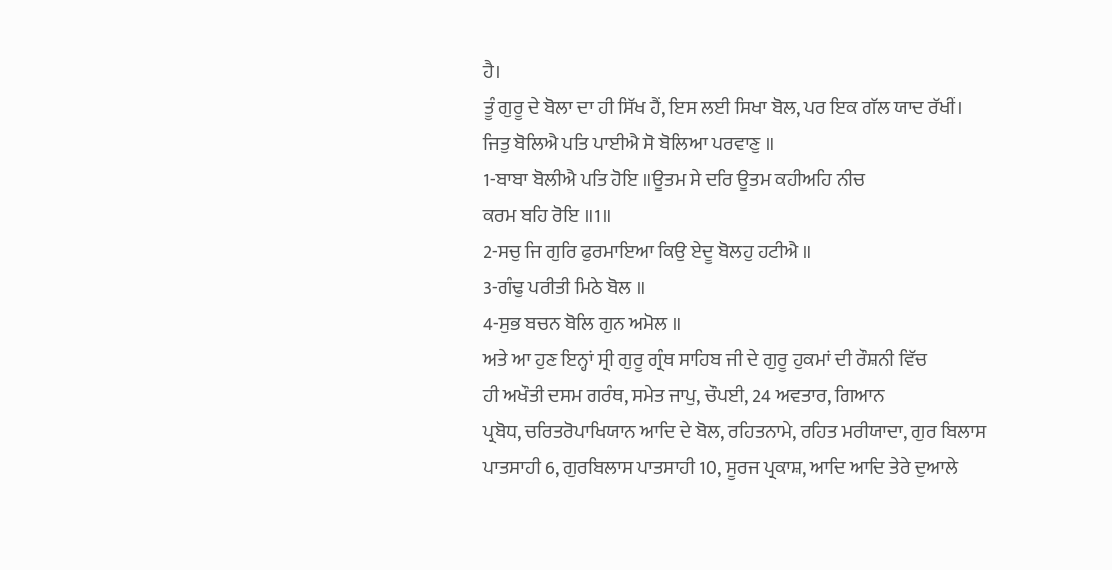ਹੈ।
ਤੂੰ ਗੁਰੂ ਦੇ ਬੋਲਾ ਦਾ ਹੀ ਸਿੱਖ ਹੈਂ, ਇਸ ਲਈ ਸਿਖਾ ਬੋਲ, ਪਰ ਇਕ ਗੱਲ ਯਾਦ ਰੱਖੀਂ।
ਜਿਤੁ ਬੋਲਿਐ ਪਤਿ ਪਾਈਐ ਸੋ ਬੋਲਿਆ ਪਰਵਾਣੁ ॥
1-ਬਾਬਾ ਬੋਲੀਐ ਪਤਿ ਹੋਇ ॥ਊਤਮ ਸੇ ਦਰਿ ਊਤਮ ਕਹੀਅਹਿ ਨੀਚ
ਕਰਮ ਬਹਿ ਰੋਇ ॥1॥
2-ਸਚੁ ਜਿ ਗੁਰਿ ਫੁਰਮਾਇਆ ਕਿਉ ਏਦੂ ਬੋਲਹੁ ਹਟੀਐ ॥
3-ਗੰਢੁ ਪਰੀਤੀ ਮਿਠੇ ਬੋਲ ॥
4-ਸੁਭ ਬਚਨ ਬੋਲਿ ਗੁਨ ਅਮੋਲ ॥
ਅਤੇ ਆ ਹੁਣ ਇਨ੍ਹਾਂ ਸ੍ਰੀ ਗੁਰੂ ਗ੍ਰੰਥ ਸਾਹਿਬ ਜੀ ਦੇ ਗੁਰੂ ਹੁਕਮਾਂ ਦੀ ਰੌਸ਼ਨੀ ਵਿੱਚ
ਹੀ ਅਖੌਤੀ ਦਸਮ ਗਰੰਥ, ਸਮੇਤ ਜਾਪੁ, ਚੌਪਈ, 24 ਅਵਤਾਰ, ਗਿਆਨ
ਪ੍ਰਬੋਧ, ਚਰਿਤਰੋਪਾਖਿਯਾਨ ਆਦਿ ਦੇ ਬੋਲ, ਰਹਿਤਨਾਮੇ, ਰਹਿਤ ਮਰੀਯਾਦਾ, ਗੁਰ ਬਿਲਾਸ
ਪਾਤਸਾਹੀ 6, ਗੁਰਬਿਲਾਸ ਪਾਤਸਾਹੀ 10, ਸੂਰਜ ਪ੍ਰਕਾਸ਼, ਆਦਿ ਆਦਿ ਤੇਰੇ ਦੁਆਲੇ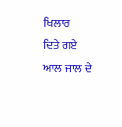ਖਿਲਾਰ
ਦਿਤੇ ਗਏ ਆਲ ਜਾਲ ਦੇ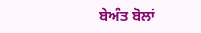ਬੇਅੰਤ ਬੋਲਾਂ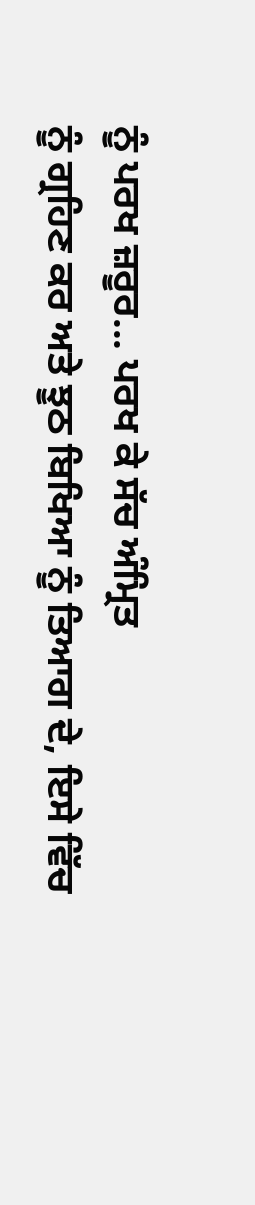ਨੂੰ ਪਰਖ ਜ਼ਰੂਰ... ਪਰਖ ਕੇ ਸੱਚ ਅੰਮ੍ਰਿਤ
ਨੂੰ ਗ੍ਰਹਿਣ ਕਰ ਅਤੇ ਝੂਠ ਬਿਖਿਆ ਨੂੰ ਤਿਆਗ ਦੇ, ਇਸੇ ਵਿੱਚ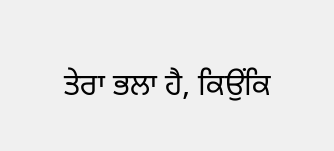ਤੇਰਾ ਭਲਾ ਹੈ, ਕਿਉਂਕਿ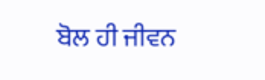ਬੋਲ ਹੀ ਜੀਵਨ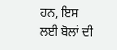ਹਨ, ਇਸ ਲਈ ਬੋਲਾਂ ਦੀ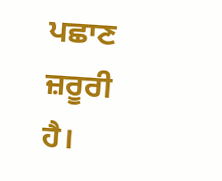ਪਛਾਣ ਜ਼ਰੂਰੀ ਹੈ।